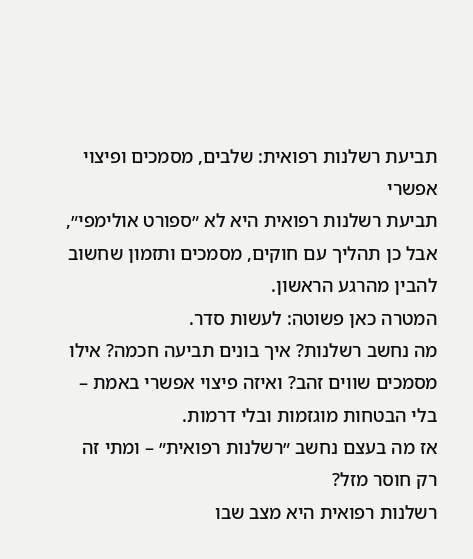תביעת רשלנות רפואית: שלבים, מסמכים ופיצוי אפשרי
תביעת רשלנות רפואית היא לא ״ספורט אולימפי״, אבל כן תהליך עם חוקים, מסמכים ותזמון שחשוב להבין מהרגע הראשון.
המטרה כאן פשוטה: לעשות סדר.
מה נחשב רשלנות? איך בונים תביעה חכמה? אילו מסמכים שווים זהב? ואיזה פיצוי אפשרי באמת – בלי הבטחות מוגזמות ובלי דרמות.
אז מה בעצם נחשב ״רשלנות רפואית״ – ומתי זה רק חוסר מזל?
רשלנות רפואית היא מצב שבו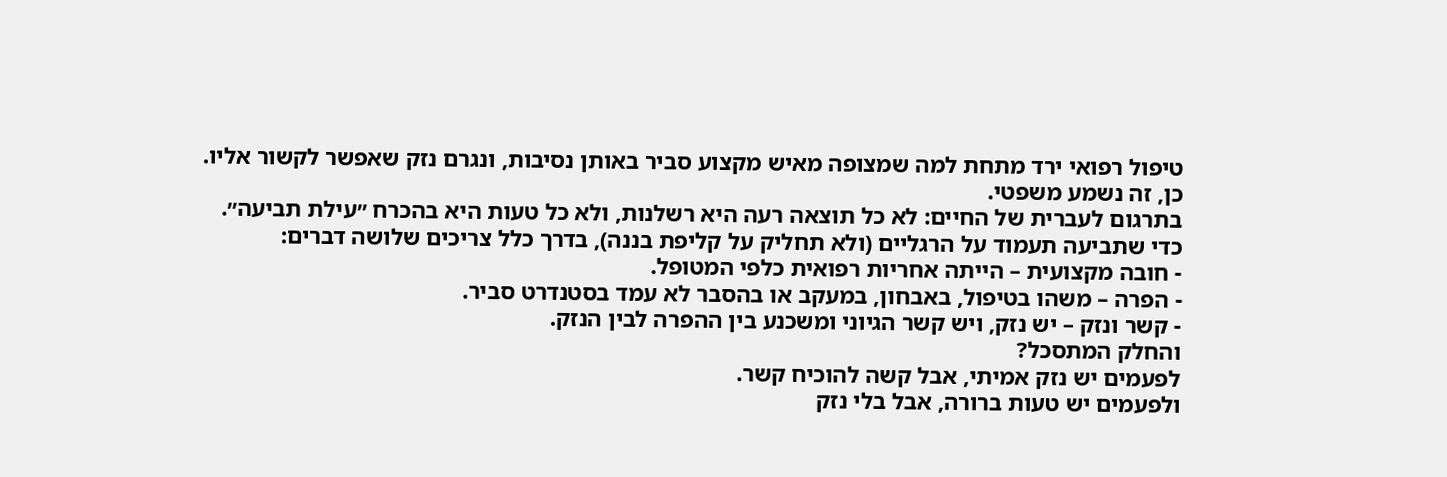טיפול רפואי ירד מתחת למה שמצופה מאיש מקצוע סביר באותן נסיבות, ונגרם נזק שאפשר לקשור אליו.
כן, זה נשמע משפטי.
בתרגום לעברית של החיים: לא כל תוצאה רעה היא רשלנות, ולא כל טעות היא בהכרח ״עילת תביעה״.
כדי שתביעה תעמוד על הרגליים (ולא תחליק על קליפת בננה), בדרך כלל צריכים שלושה דברים:
- חובה מקצועית – הייתה אחריות רפואית כלפי המטופל.
- הפרה – משהו בטיפול, באבחון, במעקב או בהסבר לא עמד בסטנדרט סביר.
- קשר ונזק – יש נזק, ויש קשר הגיוני ומשכנע בין ההפרה לבין הנזק.
והחלק המתסכל?
לפעמים יש נזק אמיתי, אבל קשה להוכיח קשר.
ולפעמים יש טעות ברורה, אבל בלי נזק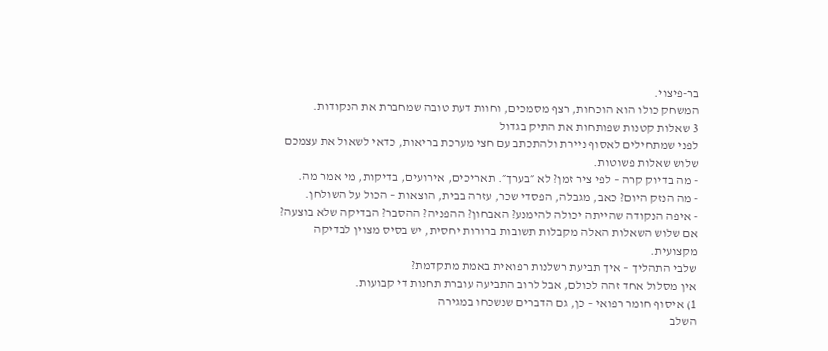בר-פיצוי.
המשחק כולו הוא הוכחות, רצף מסמכים, וחוות דעת טובה שמחברת את הנקודות.
3 שאלות קטנות שפותחות את התיק בגדול
לפני שמתחילים לאסוף ניירת ולהתכתב עם חצי מערכת בריאות, כדאי לשאול את עצמכם שלוש שאלות פשוטות.
- מה בדיוק קרה – לפי ציר זמן? לא ״בערך״. תאריכים, אירועים, בדיקות, מי אמר מה.
- מה הנזק היום? כאב, מגבלה, הפסדי שכר, עזרה בבית, הוצאות – הכול על השולחן.
- איפה הנקודה שהייתה יכולה להימנע? האבחון? ההפניה? ההסבר? הבדיקה שלא בוצעה?
אם שלוש השאלות האלה מקבלות תשובות ברורות יחסית, יש בסיס מצוין לבדיקה מקצועית.
שלבי התהליך – איך תביעת רשלנות רפואית באמת מתקדמת?
אין מסלול אחד זהה לכולם, אבל לרוב התביעה עוברת תחנות די קבועות.
1) איסוף חומר רפואי – כן, גם הדברים שנשכחו במגירה
השלב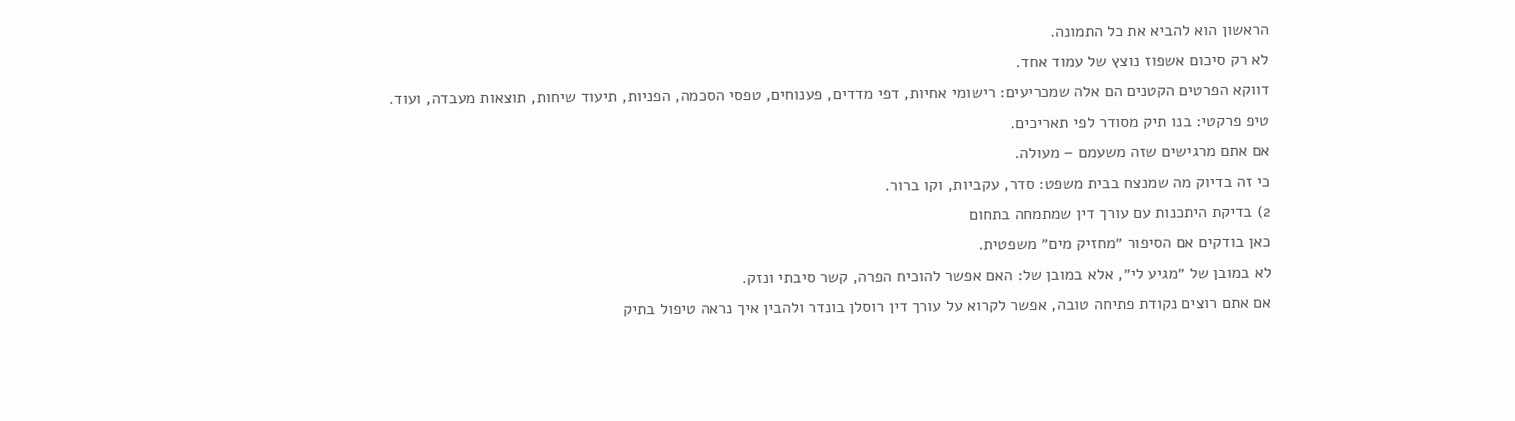הראשון הוא להביא את כל התמונה.
לא רק סיכום אשפוז נוצץ של עמוד אחד.
דווקא הפרטים הקטנים הם אלה שמכריעים: רישומי אחיות, דפי מדדים, פענוחים, טפסי הסכמה, הפניות, תיעוד שיחות, תוצאות מעבדה, ועוד.
טיפ פרקטי: בנו תיק מסודר לפי תאריכים.
אם אתם מרגישים שזה משעמם – מעולה.
כי זה בדיוק מה שמנצח בבית משפט: סדר, עקביות, וקו ברור.
2) בדיקת היתכנות עם עורך דין שמתמחה בתחום
כאן בודקים אם הסיפור ״מחזיק מים״ משפטית.
לא במובן של ״מגיע לי״, אלא במובן של: האם אפשר להוכיח הפרה, קשר סיבתי ונזק.
אם אתם רוצים נקודת פתיחה טובה, אפשר לקרוא על עורך דין רוסלן בונדר ולהבין איך נראה טיפול בתיק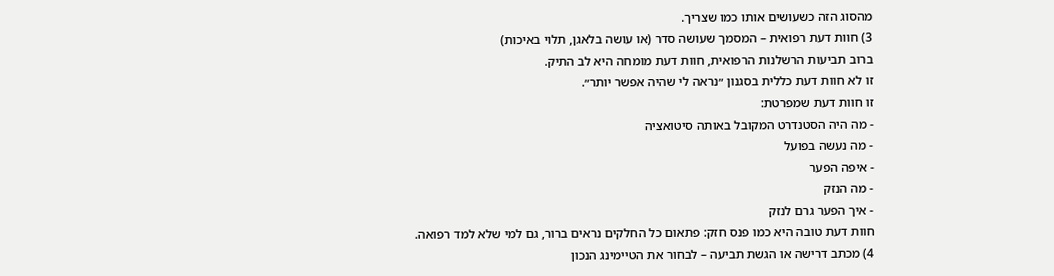מהסוג הזה כשעושים אותו כמו שצריך.
3) חוות דעת רפואית – המסמך שעושה סדר (או עושה בלאגן, תלוי באיכות)
ברוב תביעות הרשלנות הרפואית, חוות דעת מומחה היא לב התיק.
זו לא חוות דעת כללית בסגנון ״נראה לי שהיה אפשר יותר״.
זו חוות דעת שמפרטת:
- מה היה הסטנדרט המקובל באותה סיטואציה
- מה נעשה בפועל
- איפה הפער
- מה הנזק
- איך הפער גרם לנזק
חוות דעת טובה היא כמו פנס חזק: פתאום כל החלקים נראים ברור, גם למי שלא למד רפואה.
4) מכתב דרישה או הגשת תביעה – לבחור את הטיימינג הנכון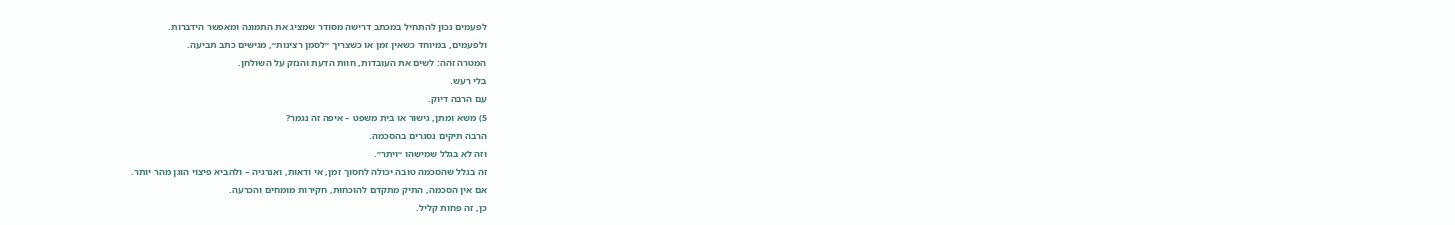לפעמים נכון להתחיל במכתב דרישה מסודר שמציג את התמונה ומאפשר הידברות.
ולפעמים, במיוחד כשאין זמן או כשצריך ״לסמן רצינות״, מגישים כתב תביעה.
המטרה זהה: לשים את העובדות, חוות הדעת והנזק על השולחן.
בלי רעש.
עם הרבה דיוק.
5) משא ומתן, גישור או בית משפט – איפה זה נגמר?
הרבה תיקים נסגרים בהסכמה.
וזה לא בגלל שמישהו ״ויתר״.
זה בגלל שהסכמה טובה יכולה לחסוך זמן, אי ודאות, ואנרגיה – ולהביא פיצוי הוגן מהר יותר.
אם אין הסכמה, התיק מתקדם להוכחות, חקירות מומחים והכרעה.
כן, זה פחות קליל.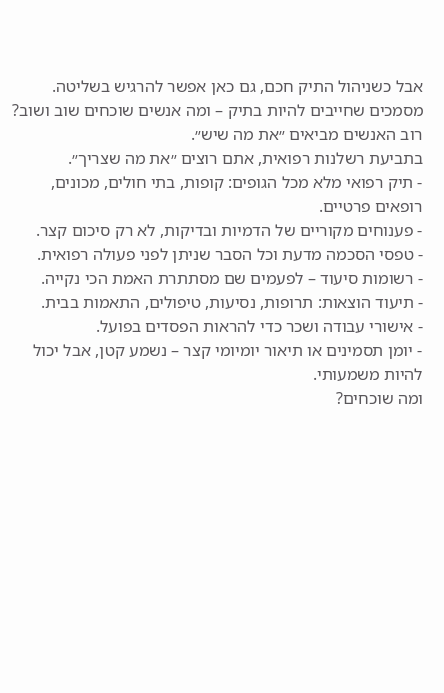אבל כשניהול התיק חכם, גם כאן אפשר להרגיש בשליטה.
מסמכים שחייבים להיות בתיק – ומה אנשים שוכחים שוב ושוב?
רוב האנשים מביאים ״את מה שיש״.
בתביעת רשלנות רפואית, אתם רוצים ״את מה שצריך״.
- תיק רפואי מלא מכל הגופים: קופות, בתי חולים, מכונים, רופאים פרטיים.
- פענוחים מקוריים של הדמיות ובדיקות, לא רק סיכום קצר.
- טפסי הסכמה מדעת וכל הסבר שניתן לפני פעולה רפואית.
- רשומות סיעוד – לפעמים שם מסתתרת האמת הכי נקייה.
- תיעוד הוצאות: תרופות, נסיעות, טיפולים, התאמות בבית.
- אישורי עבודה ושכר כדי להראות הפסדים בפועל.
- יומן תסמינים או תיאור יומיומי קצר – נשמע קטן, אבל יכול להיות משמעותי.
ומה שוכחים?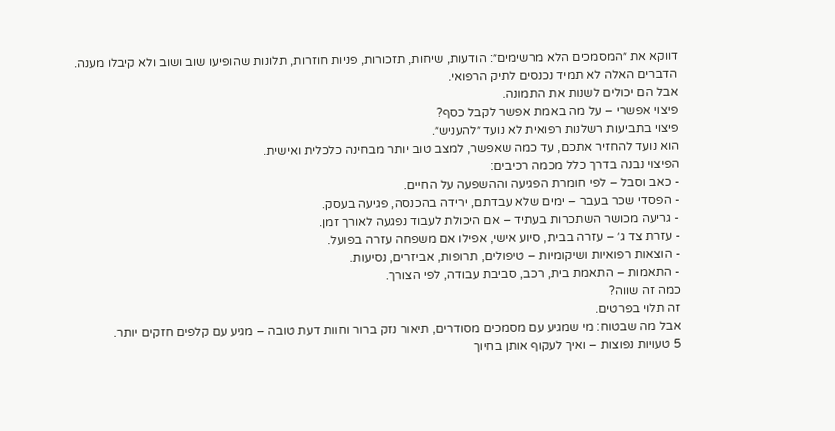דווקא את ״המסמכים הלא מרשימים״: הודעות, שיחות, תזכורות, פניות חוזרות, תלונות שהופיעו שוב ושוב ולא קיבלו מענה.
הדברים האלה לא תמיד נכנסים לתיק הרפואי.
אבל הם יכולים לשנות את התמונה.
פיצוי אפשרי – על מה באמת אפשר לקבל כסף?
פיצוי בתביעות רשלנות רפואית לא נועד ״להעניש״.
הוא נועד להחזיר אתכם, עד כמה שאפשר, למצב טוב יותר מבחינה כלכלית ואישית.
הפיצוי נבנה בדרך כלל מכמה רכיבים:
- כאב וסבל – לפי חומרת הפגיעה וההשפעה על החיים.
- הפסדי שכר בעבר – ימים שלא עבדתם, ירידה בהכנסה, פגיעה בעסק.
- גריעה מכושר השתכרות בעתיד – אם היכולת לעבוד נפגעה לאורך זמן.
- עזרת צד ג׳ – עזרה בבית, סיוע אישי, אפילו אם משפחה עזרה בפועל.
- הוצאות רפואיות ושיקומיות – טיפולים, תרופות, אביזרים, נסיעות.
- התאמות – התאמת בית, רכב, סביבת עבודה, לפי הצורך.
כמה זה שווה?
זה תלוי בפרטים.
אבל מה שבטוח: מי שמגיע עם מסמכים מסודרים, תיאור נזק ברור וחוות דעת טובה – מגיע עם קלפים חזקים יותר.
5 טעויות נפוצות – ואיך לעקוף אותן בחיוך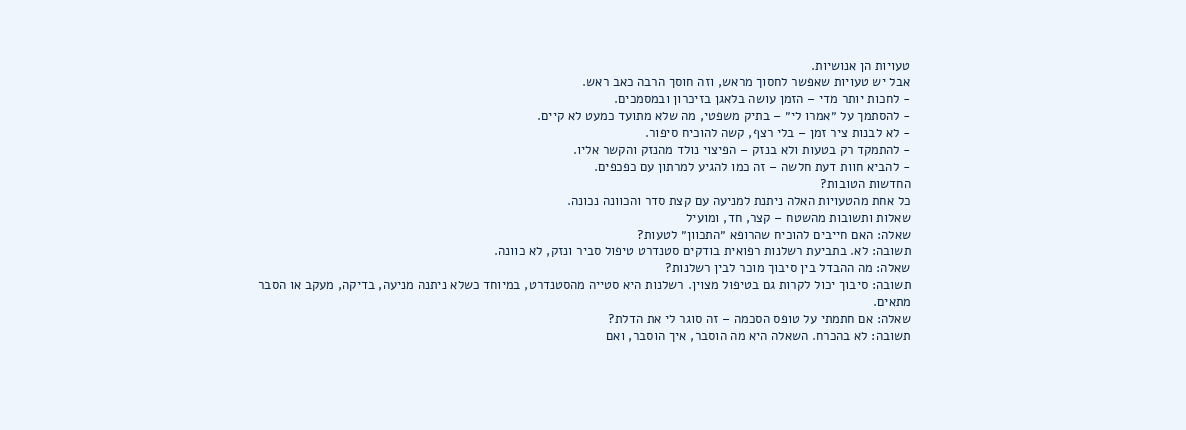טעויות הן אנושיות.
אבל יש טעויות שאפשר לחסוך מראש, וזה חוסך הרבה כאב ראש.
- לחכות יותר מדי – הזמן עושה בלאגן בזיכרון ובמסמכים.
- להסתמך על ״אמרו לי״ – בתיק משפטי, מה שלא מתועד כמעט לא קיים.
- לא לבנות ציר זמן – בלי רצף, קשה להוכיח סיפור.
- להתמקד רק בטעות ולא בנזק – הפיצוי נולד מהנזק והקשר אליו.
- להביא חוות דעת חלשה – זה כמו להגיע למרתון עם כפכפים.
החדשות הטובות?
כל אחת מהטעויות האלה ניתנת למניעה עם קצת סדר והכוונה נכונה.
שאלות ותשובות מהשטח – קצר, חד, ומועיל
שאלה: האם חייבים להוכיח שהרופא ״התכוון״ לטעות?
תשובה: לא. בתביעת רשלנות רפואית בודקים סטנדרט טיפול סביר ונזק, לא כוונה.
שאלה: מה ההבדל בין סיבוך מוכר לבין רשלנות?
תשובה: סיבוך יכול לקרות גם בטיפול מצוין. רשלנות היא סטייה מהסטנדרט, במיוחד כשלא ניתנה מניעה, בדיקה, מעקב או הסבר מתאים.
שאלה: אם חתמתי על טופס הסכמה – זה סוגר לי את הדלת?
תשובה: לא בהכרח. השאלה היא מה הוסבר, איך הוסבר, ואם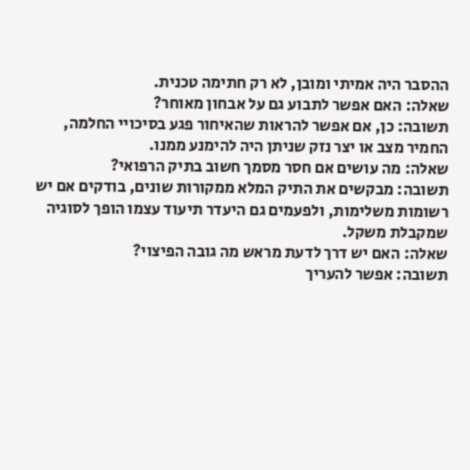ההסבר היה אמיתי ומובן, לא רק חתימה טכנית.
שאלה: האם אפשר לתבוע גם על אבחון מאוחר?
תשובה: כן, אם אפשר להראות שהאיחור פגע בסיכויי החלמה, החמיר מצב או יצר נזק שניתן היה להימנע ממנו.
שאלה: מה עושים אם חסר מסמך חשוב בתיק הרפואי?
תשובה: מבקשים את התיק המלא ממקורות שונים, בודקים אם יש רשומות משלימות, ולפעמים גם היעדר תיעוד עצמו הופך לסוגיה שמקבלת משקל.
שאלה: האם יש דרך לדעת מראש מה גובה הפיצוי?
תשובה: אפשר להעריך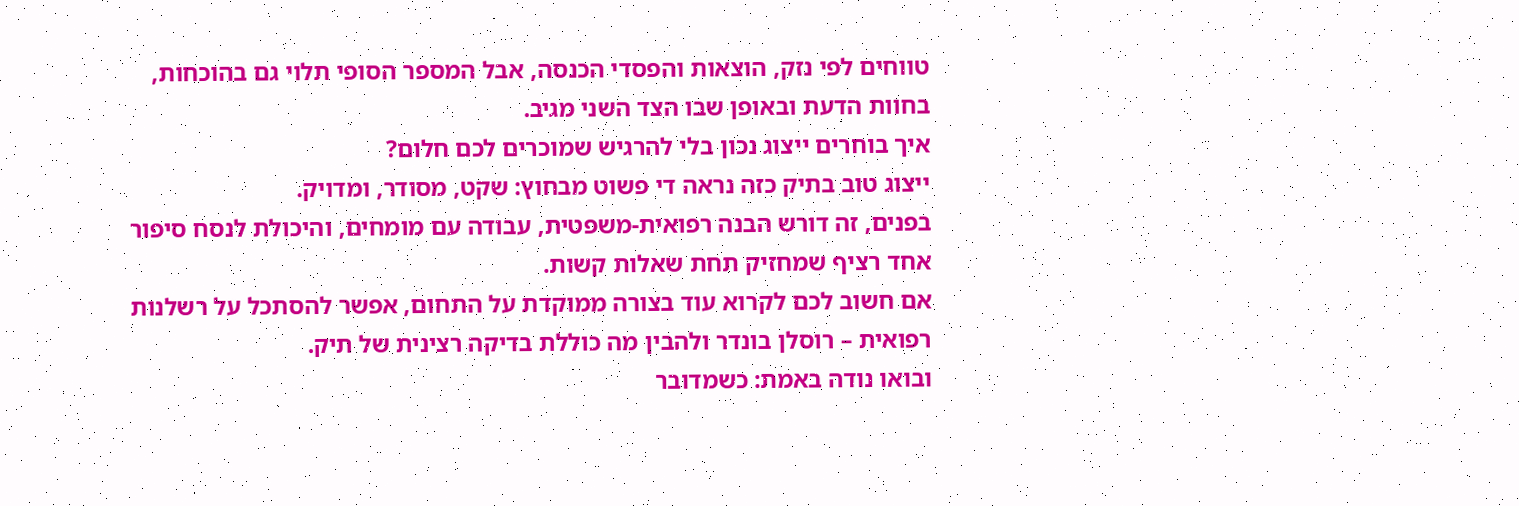טווחים לפי נזק, הוצאות והפסדי הכנסה, אבל המספר הסופי תלוי גם בהוכחות, בחוות הדעת ובאופן שבו הצד השני מגיב.
איך בוחרים ייצוג נכון בלי להרגיש שמוכרים לכם חלום?
ייצוג טוב בתיק כזה נראה די פשוט מבחוץ: שקט, מסודר, ומדויק.
בפנים, זה דורש הבנה רפואית-משפטית, עבודה עם מומחים, והיכולת לנסח סיפור אחד רציף שמחזיק תחת שאלות קשות.
אם חשוב לכם לקרוא עוד בצורה ממוקדת על התחום, אפשר להסתכל על רשלנות רפואית – רוסלן בונדר ולהבין מה כוללת בדיקה רצינית של תיק.
ובואו נודה באמת: כשמדובר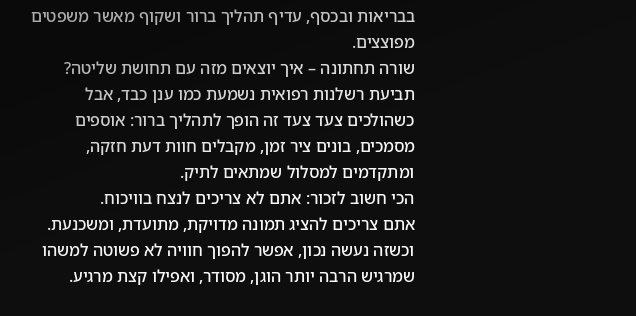בבריאות ובכסף, עדיף תהליך ברור ושקוף מאשר משפטים מפוצצים.
שורה תחתונה – איך יוצאים מזה עם תחושת שליטה?
תביעת רשלנות רפואית נשמעת כמו ענן כבד, אבל כשהולכים צעד צעד זה הופך לתהליך ברור: אוספים מסמכים, בונים ציר זמן, מקבלים חוות דעת חזקה, ומתקדמים למסלול שמתאים לתיק.
הכי חשוב לזכור: אתם לא צריכים לנצח בוויכוח.
אתם צריכים להציג תמונה מדויקת, מתועדת, ומשכנעת.
וכשזה נעשה נכון, אפשר להפוך חוויה לא פשוטה למשהו שמרגיש הרבה יותר הוגן, מסודר, ואפילו קצת מרגיע.